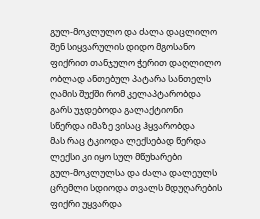გულ-მოკლულო და ძალა დაცლილო
შენ სიყვარულის დიდო მგოსანო
ფიქრით თანჯულო ჭერით დაღლილო
ობლად ანთებულ პატარა სანთელს
ღამის შუქში რომ კელაპტარობდა
გარს უჯდებოდა გალაქტიონი
სწერდა იმაზე ვისაც ჰყვარობდა
მას რაც ტკიოდა ლექსებად წერდა
ლექსი კი იყო სულ მწუხარები
გულ-მოკლულსა და ძალა დალეულს
ცრემლი სდიოდა თვალს მდუღარების
ფიქრი უყვარდა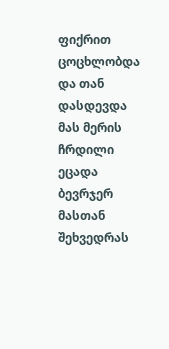ფიქრით ცოცხლობდა
და თან დასდევდა მას მერის ჩრდილი
ეცადა ბევრჯერ მასთან შეხვედრას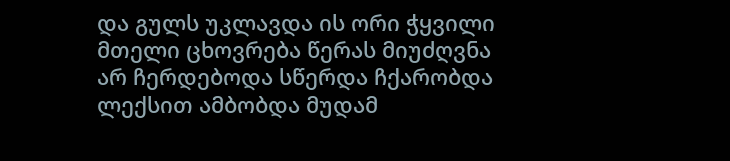და გულს უკლავდა ის ორი ჭყვილი
მთელი ცხოვრება წერას მიუძღვნა
არ ჩერდებოდა სწერდა ჩქარობდა
ლექსით ამბობდა მუდამ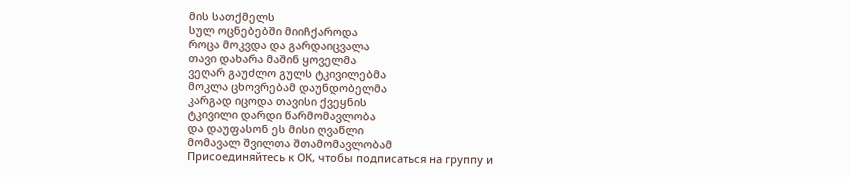მის სათქმელს
სულ ოცნებებში მიიჩქაროდა
როცა მოკვდა და გარდაიცვალა
თავი დახარა მაშინ ყოველმა
ვეღარ გაუძლო გულს ტკივილებმა
მოკლა ცხოვრებამ დაუნდობელმა
კარგად იცოდა თავისი ქვეყნის
ტკივილი დარდი წარმომავლობა
და დაუფასონ ეს მისი ღვაწლი
მომავალ შვილთა შთამომავლობამ
Присоединяйтесь к ОК, чтобы подписаться на группу и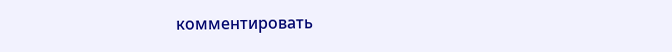комментировать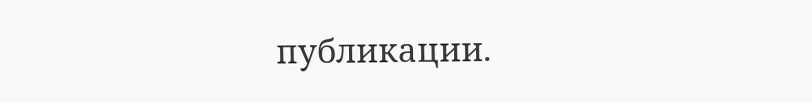публикации.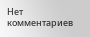Нет комментариев